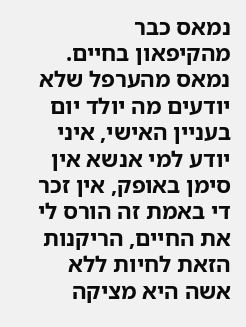נמאס כבר מהקיפאון בחיים.
נמאס מהערפל שלא יודעים מה יולד יום בעניין האישי, איני יודע למי אנשא אין סימן באופק, אין זכר די באמת זה הורס לי את החיים, הריקנות הזאת לחיות ללא אשה היא מציקה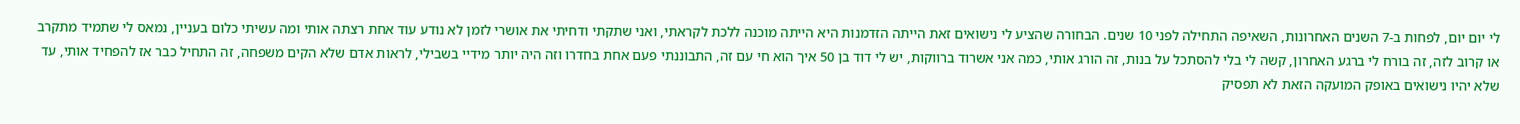לי יום יום, לפחות ב-7 השנים האחרונות, השאיפה התחילה לפני 10 שנים. הבחורה שהציע לי נישואים זאת הייתה הזדמנות היא הייתה מוכנה ללכת לקראתי, ואני שתקתי ודחיתי את אושרי לזמן לא נודע עוד אחת רצתה אותי ומה עשיתי כלום בעניין, נמאס לי שתמיד מתקרב או קרוב לזה, זה בורח לי ברגע האחרון, קשה לי בלי להסתכל על בנות, זה הורג אותי, כמה אני אשרוד ברווקות, יש לי דוד בן 50 איך הוא חי עם זה, התבוננתי פעם אחת בחדרו וזה היה יותר מידיי בשבילי, לראות אדם שלא הקים משפחה, זה התחיל כבר אז להפחיד אותי, עד שלא יהיו נישואים באופק המועקה הזאת לא תפסיק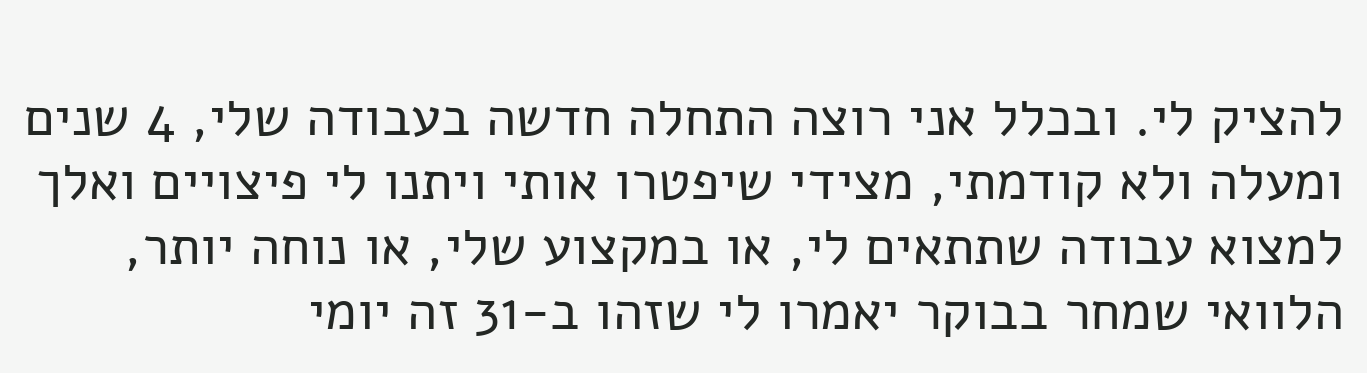להציק לי. ובכלל אני רוצה התחלה חדשה בעבודה שלי, 4 שנים ומעלה ולא קודמתי, מצידי שיפטרו אותי ויתנו לי פיצויים ואלך למצוא עבודה שתתאים לי, או במקצוע שלי, או נוחה יותר, הלוואי שמחר בבוקר יאמרו לי שזהו ב-31 זה יומי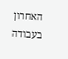האחרון בעבודה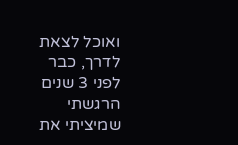ואוכל לצאת לדרך, כבר לפני 3 שנים הרגשתי שמיציתי את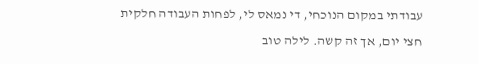עבודתי במקום הנוכחי, די נמאס לי, לפחות העבודה חלקית חצי יום, אך זה קשה. לילה טוב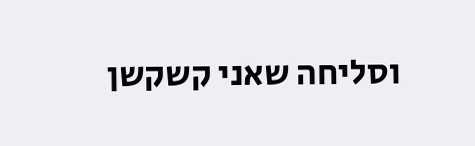וסליחה שאני קשקשן